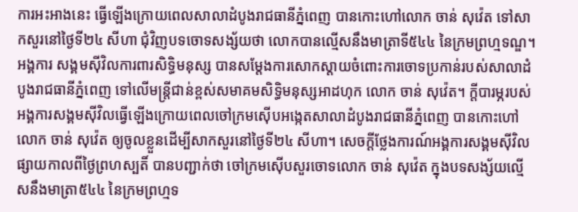ការអះអាងនេះ ធ្វើឡើងក្រោយពេលសាលាដំបូងរាជធានីភ្នំពេញ បានកោះហៅលោក ចាន់ សុវ៉េត ទៅសាកសួរនៅថ្ងៃទី២៤ សីហា ជុំវិញបទចោទសង្ស័យថា លោកបានល្មើសនឹងមាត្រាទី៥៤៤ នៃក្រមព្រហ្មទណ្ឌ។
អង្គការ សង្គមស៊ីវិលការពារសិទ្ធិមនុស្ស បានសម្ដែងការសោកស្ដាយចំពោះការចោទប្រកាន់របស់សាលាដំបូងរាជធានីភ្នំពេញ ទៅលើមន្ត្រីជាន់ខ្ពស់សមាគមសិទ្ធិមនុស្សអាដហុក លោក ចាន់ សុវ៉េត។ ក្តីបារម្ភរបស់អង្គការសង្គមស៊ីវិលធ្វើឡើងក្រោយពេលចៅក្រមស៊ើបអង្កេតសាលាដំបូងរាជធានីភ្នំពេញ បានកោះហៅលោក ចាន់ សុវ៉េត ឲ្យចូលខ្លួនដើម្បីសាកសួរនៅថ្ងៃទី២៤ សីហា។ សេចក្តីថ្លែងការណ៍អង្គការសង្គមស៊ីវិល ផ្សាយកាលពីថ្ងៃព្រហស្បតិ៍ បានបញ្ជាក់ថា ចៅក្រមស៊ើបសួរចោទលោក ចាន់ សុវ៉េត ក្នុងបទសង្ស័យល្មើសនឹងមាត្រា៥៤៤ នៃក្រមព្រហ្មទ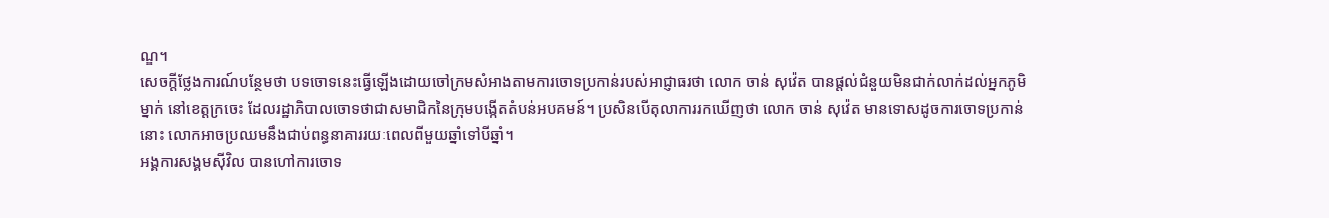ណ្ឌ។
សេចក្តីថ្លែងការណ៍បន្ថែមថា បទចោទនេះធ្វើឡើងដោយចៅក្រមសំអាងតាមការចោទប្រកាន់របស់អាជ្ញាធរថា លោក ចាន់ សុវ៉េត បានផ្តល់ជំនួយមិនជាក់លាក់ដល់អ្នកភូមិម្នាក់ នៅខេត្តក្រចេះ ដែលរដ្ឋាភិបាលចោទថាជាសមាជិកនៃក្រុមបង្កើតតំបន់អបគមន៍។ ប្រសិនបើតុលាការរកឃើញថា លោក ចាន់ សុវ៉េត មានទោសដូចការចោទប្រកាន់នោះ លោកអាចប្រឈមនឹងជាប់ពន្ធនាគាររយៈពេលពីមួយឆ្នាំទៅបីឆ្នាំ។
អង្គការសង្គមស៊ីវិល បានហៅការចោទ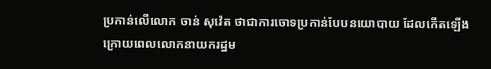ប្រកាន់លើលោក ចាន់ សុវ៉េត ថាជាការចោទប្រកាន់បែបនយោបាយ ដែលកើតឡើងក្រោយពេលលោកនាយករដ្ឋម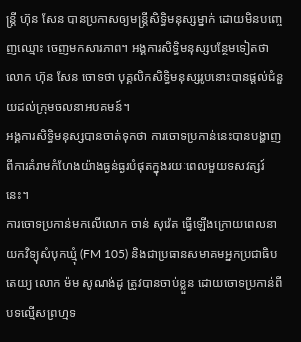ន្ត្រី ហ៊ុន សែន បានប្រកាសឲ្យមន្រ្តីសិទ្ធិមនុស្សម្នាក់ ដោយមិនបញ្ចេញឈ្មោះ ចេញមកសារភាព។ អង្គការសិទ្ធិមនុស្សបន្ថែមទៀតថា លោក ហ៊ុន សែន ចោទថា បុគ្គលិកសិទ្ធិមនុស្សរូបនោះបានផ្តល់ជំនួយដល់ក្រុមចលនាអបគមន៍។
អង្គការសិទ្ធិមនុស្សបានចាត់ទុកថា ការចោទប្រកាន់នេះបានបង្ហាញពីការគំរាមកំហែងយ៉ាងធ្ងន់ធ្ងរបំផុតក្នុងរយៈពេលមួយទសវត្សរ៍នេះ។
ការចោទប្រកាន់មកលើលោក ចាន់ សុវ៉េត ធ្វើឡើងក្រោយពេលនាយកវិទ្យុសំបុកឃ្មុំ (FM 105) និងជាប្រធានសមាគមអ្នកប្រជាធិបតេយ្យ លោក ម៉ម សូណង់ដូ ត្រូវបានចាប់ខ្លួន ដោយចោទប្រកាន់ពីបទល្មើសព្រហ្មទ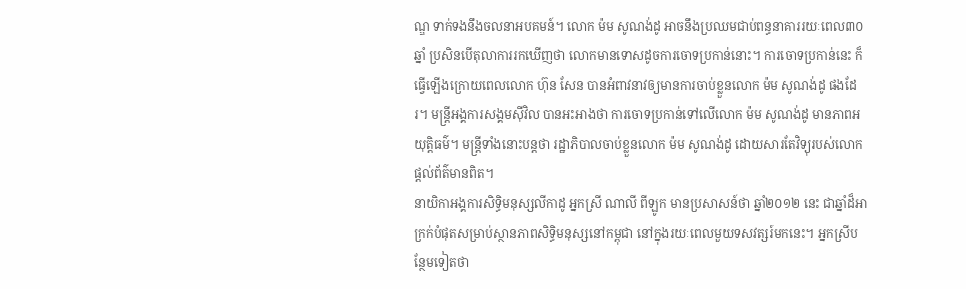ណ្ឌ ទាក់ទងនឹងចលនាអបគមន៍។ លោក ម៉ម សូណង់ដូ អាចនឹងប្រឈមជាប់ពន្ធនាគាររយៈពេល៣០ឆ្នាំ ប្រសិនបើតុលាការរកឃើញថា លោកមានទោសដូចការចោទប្រកាន់នោះ។ ការចោទប្រកាន់នេះ ក៏ធ្វើឡើងក្រោយពេលលោក ហ៊ុន សែន បានអំពាវនាវឲ្យមានការចាប់ខ្លួនលោក ម៉ម សូណង់ដូ ផងដែរ។ មន្ត្រីអង្គការសង្គមស៊ីវិល បានអះអាងថា ការចោទប្រកាន់ទៅលើលោក ម៉ម សូណង់ដូ មានភាពអយុត្តិធម៌។ មន្ត្រីទាំងនោះបន្តថា រដ្ឋាភិបាលចាប់ខ្លួនលោក ម៉ម សូណង់ដូ ដោយសារតែវិទ្យុរបស់លោកផ្តល់ព័ត៌មានពិត។
នាយិកាអង្គការសិទ្ធិមនុស្សលីកាដូ អ្នកស្រី ណាលី ពីឡូក មានប្រសាសន៍ថា ឆ្នាំ២០១២ នេះ ជាឆ្នាំដ៏អាក្រក់បំផុតសម្រាប់ស្ថានភាពសិទ្ធិមនុស្សនៅកម្ពុជា នៅក្នុងរយៈពេលមួយទសវត្សរ៍មកនេះ។ អ្នកស្រីបន្ថែមទៀតថា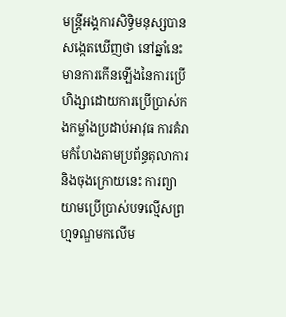មន្ត្រីអង្គការសិទ្ធិមនុស្សបានសង្កេតឃើញថា នៅឆ្នាំនេះ មានការកើនឡើងនៃការប្រើហិង្សាដោយការប្រើប្រាស់កងកម្លាំងប្រដាប់អាវុធ ការគំរាមកំហែងតាមប្រព័ន្ធតុលាការ និងចុងក្រោយនេះ ការព្យាយាមប្រើប្រាស់បទល្មើសព្រហ្មទណ្ឌមកលើម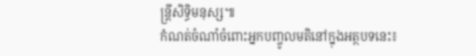ន្ត្រីសិទ្ធិមនុស្ស៕
កំណត់ចំណាំចំពោះអ្នកបញ្ចូលមតិនៅក្នុងអត្ថបទនេះ៖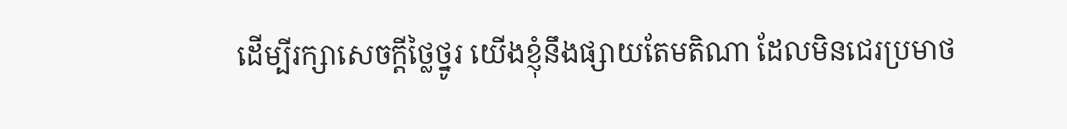ដើម្បីរក្សាសេចក្ដីថ្លៃថ្នូរ យើងខ្ញុំនឹងផ្សាយតែមតិណា ដែលមិនជេរប្រមាថ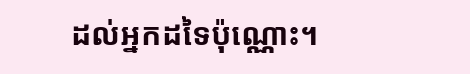ដល់អ្នកដទៃប៉ុណ្ណោះ។